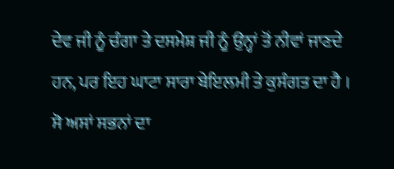ਦੇਵ ਜੀ ਨੂੰ ਚੰਗਾ ਤੇ ਦਸਮੇਸ਼ ਜੀ ਨੂੰ ਉਨ੍ਹਾਂ ਤੋਂ ਨੀਵਾਂ ਜਾਣਦੇ ਹਨ, ਪਰ ਇਹ ਘਾਟਾ ਸਾਰਾ ਬੇਇਲਮੀ ਤੇ ਕੁਸੰਗਤ ਦਾ ਹੈ । ਸੋ ਅਸਾਂ ਸਭਨਾਂ ਦਾ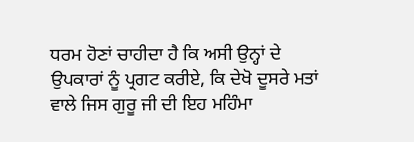ਧਰਮ ਹੋਣਾਂ ਚਾਹੀਦਾ ਹੈ ਕਿ ਅਸੀ ਉਨ੍ਹਾਂ ਦੇ ਉਪਕਾਰਾਂ ਨੂੰ ਪ੍ਰਗਟ ਕਰੀਏ, ਕਿ ਦੇਖੋ ਦੂਸਰੇ ਮਤਾਂ ਵਾਲੇ ਜਿਸ ਗੁਰੂ ਜੀ ਦੀ ਇਹ ਮਹਿੰਮਾ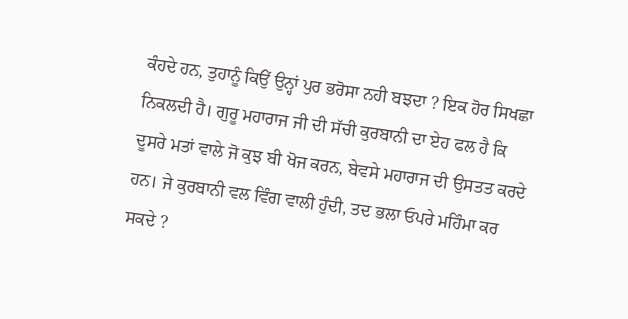ਕੰਹਦੇ ਹਨ, ਤੁਹਾਨੂੰ ਕਿਉਂ ਉਨ੍ਹਾਂ ਪੁਰ ਭਰੋਸਾ ਨਹੀ ਬਝਦਾ ? ਇਕ ਹੋਰ ਸਿਖਛਾ ਨਿਕਲਦੀ ਹੈ। ਗੁਰੂ ਮਹਾਰਾਜ ਜੀ ਦੀ ਸੱਚੀ ਕੁਰਬਾਨੀ ਦਾ ਏਹ ਫਲ ਹੈ ਕਿ ਦੂਸਰੇ ਮਤਾਂ ਵਾਲੇ ਜੋ ਕੁਝ ਬੀ ਖੋਜ ਕਰਨ, ਬੇਵਸੇ ਮਹਾਰਾਜ ਦੀ ਉਸਤਤ ਕਰਦੇ ਹਨ। ਜੇ ਕੁਰਬਾਨੀ ਵਲ ਵਿੰਗ ਵਾਲੀ ਹੁੰਦੀ, ਤਦ ਭਲਾ ਓਪਰੇ ਮਹਿੰਮਾ ਕਰ ਸਕਦੇ ?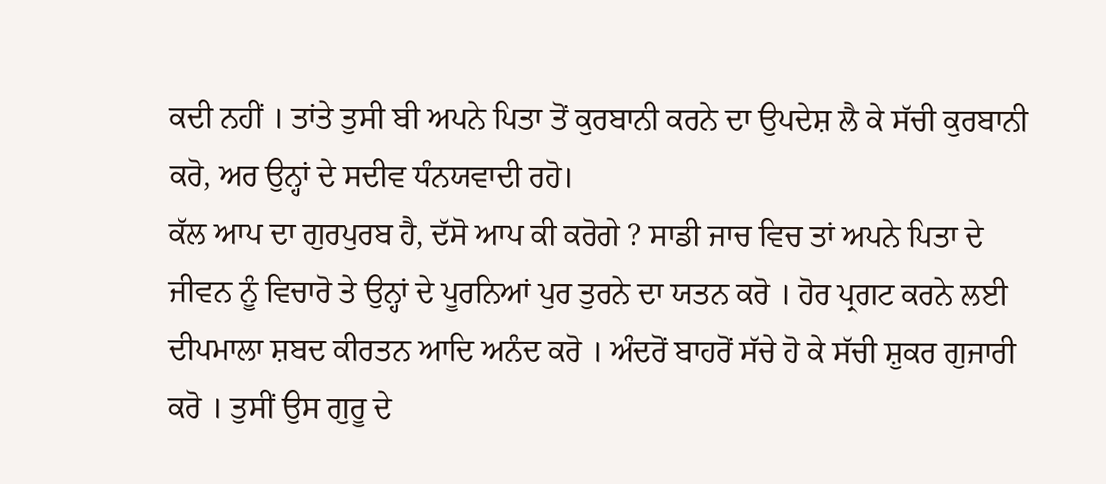ਕਦੀ ਨਹੀਂ । ਤਾਂਤੇ ਤੁਸੀ ਬੀ ਅਪਨੇ ਪਿਤਾ ਤੋਂ ਕੁਰਬਾਨੀ ਕਰਨੇ ਦਾ ਉਪਦੇਸ਼ ਲੈ ਕੇ ਸੱਚੀ ਕੁਰਬਾਨੀ ਕਰੋ, ਅਰ ਉਨ੍ਹਾਂ ਦੇ ਸਦੀਵ ਧੰਨਯਵਾਦੀ ਰਹੋ।
ਕੱਲ ਆਪ ਦਾ ਗੁਰਪੁਰਬ ਹੈ, ਦੱਸੋ ਆਪ ਕੀ ਕਰੋਗੇ ? ਸਾਡੀ ਜਾਚ ਵਿਚ ਤਾਂ ਅਪਨੇ ਪਿਤਾ ਦੇ ਜੀਵਨ ਨੂੰ ਵਿਚਾਰੋ ਤੇ ਉਨ੍ਹਾਂ ਦੇ ਪੂਰਨਿਆਂ ਪੁਰ ਤੁਰਨੇ ਦਾ ਯਤਨ ਕਰੋ । ਹੋਰ ਪ੍ਰਗਟ ਕਰਨੇ ਲਈ ਦੀਪਮਾਲਾ ਸ਼ਬਦ ਕੀਰਤਨ ਆਦਿ ਅਨੰਦ ਕਰੋ । ਅੰਦਰੋਂ ਬਾਹਰੋਂ ਸੱਚੇ ਹੋ ਕੇ ਸੱਚੀ ਸ਼ੁਕਰ ਗੁਜਾਰੀ ਕਰੋ । ਤੁਸੀਂ ਉਸ ਗੁਰੂ ਦੇ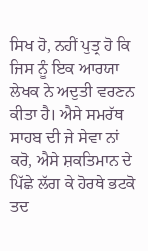ਸਿਖ ਹੋ, ਨਹੀਂ ਪੁਤ੍ਰ ਹੋ ਕਿ ਜਿਸ ਨੂੰ ਇਕ ਆਰਯਾ ਲੇਖਕ ਨੇ ਅਦੁਤੀ ਵਰਣਨ ਕੀਤਾ ਹੈ। ਐਸੇ ਸਮਰੱਥ ਸਾਹਬ ਦੀ ਜੇ ਸੇਵਾ ਨਾਂ ਕਰੋ, ਐਸੇ ਸ਼ਕਤਿਮਾਨ ਦੇ ਪਿੱਛੇ ਲੱਗ ਕੇ ਹੋਰਥੇ ਭਟਕੋ ਤਦ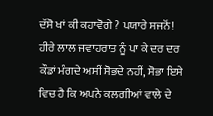ਦੱਸੋ ਖਾਂ ਕੀ ਕਹਾਵੋਗੇ ? ਪਯਾਰੇ ਸਜਨੋਂ! ਹੀਰੇ ਲਾਲ ਜਵਾਹਰਾਤ ਨੂੰ ਪਾ ਕੇ ਦਰ ਦਰ ਕੌਡਾਂ ਮੰਗਦੇ ਅਸੀਂ ਸੋਭਦੇ ਨਹੀਂ, ਸੋਭਾ ਇਸੇ ਵਿਚ ਹੈ ਕਿ ਅਪਨੇ ਕਲਗੀਆਂ ਵਾਲੇ ਦੇ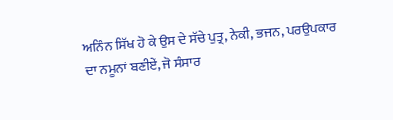ਅਨਿੰਨ ਸਿੱਖ ਹੋ ਕੇ ਉਸ ਦੇ ਸੱਚੇ ਪੁਤ੍ਰ, ਨੇਕੀ, ਭਜਨ, ਪਰਉਪਕਾਰ ਦਾ ਨਮੂਨਾਂ ਬਣੀਏਂ, ਜੋ ਸੰਸਾਰ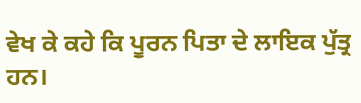ਵੇਖ ਕੇ ਕਹੇ ਕਿ ਪੂਰਨ ਪਿਤਾ ਦੇ ਲਾਇਕ ਪੁੱਤ੍ਰ ਹਨ।